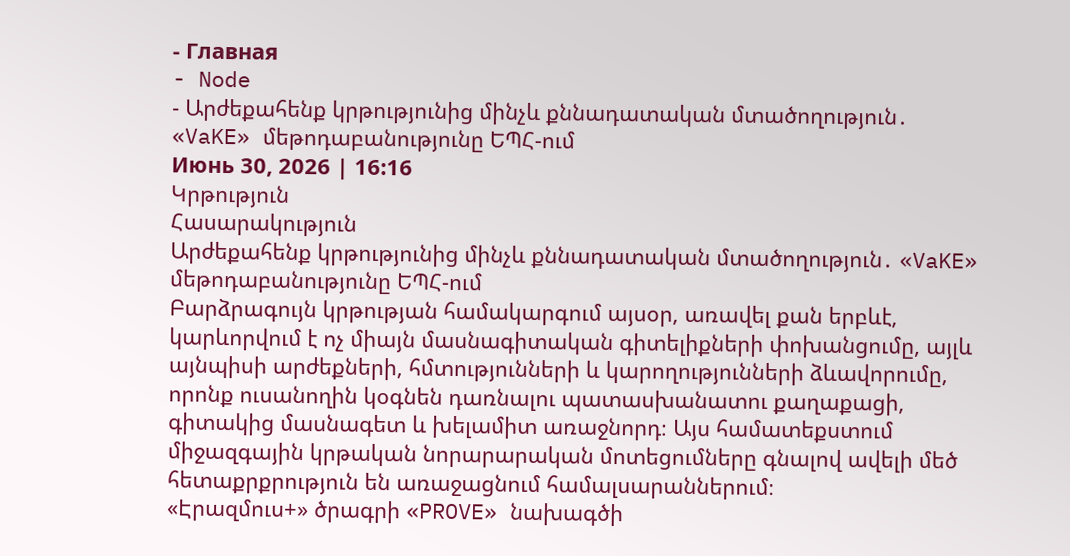- Главная
- Node
- Արժեքահենք կրթությունից մինչև քննադատական մտածողություն․ «VaKE» մեթոդաբանությունը ԵՊՀ-ում
Июнь 30, 2026 | 16:16
Կրթություն
Հասարակություն
Արժեքահենք կրթությունից մինչև քննադատական մտածողություն․ «VaKE» մեթոդաբանությունը ԵՊՀ-ում
Բարձրագույն կրթության համակարգում այսօր, առավել քան երբևէ, կարևորվում է ոչ միայն մասնագիտական գիտելիքների փոխանցումը, այլև այնպիսի արժեքների, հմտությունների և կարողությունների ձևավորումը, որոնք ուսանողին կօգնեն դառնալու պատասխանատու քաղաքացի, գիտակից մասնագետ և խելամիտ առաջնորդ։ Այս համատեքստում միջազգային կրթական նորարարական մոտեցումները գնալով ավելի մեծ հետաքրքրություն են առաջացնում համալսարաններում։
«Էրազմուս+» ծրագրի «PROVE» նախագծի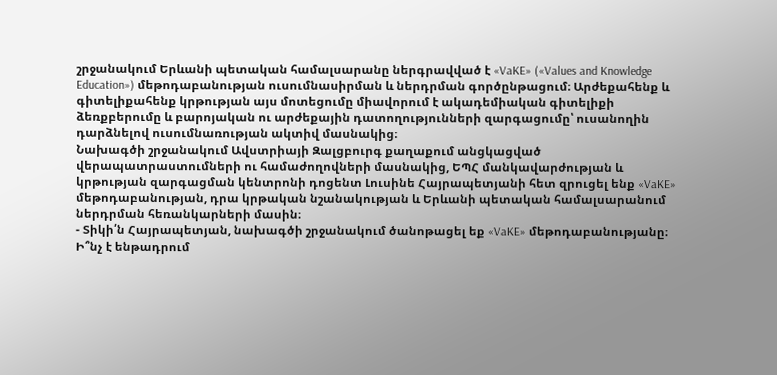շրջանակում Երևանի պետական համալսարանը ներգրավված է «VaKE» («Values and Knowledge Education») մեթոդաբանության ուսումնասիրման և ներդրման գործընթացում։ Արժեքահենք և գիտելիքահենք կրթության այս մոտեցումը միավորում է ակադեմիական գիտելիքի ձեռքբերումը և բարոյական ու արժեքային դատողությունների զարգացումը՝ ուսանողին դարձնելով ուսումնառության ակտիվ մասնակից։
Նախագծի շրջանակում Ավստրիայի Զալցբուրգ քաղաքում անցկացված վերապատրաստումների ու համաժողովների մասնակից, ԵՊՀ մանկավարժության և կրթության զարգացման կենտրոնի դոցենտ Լուսինե Հայրապետյանի հետ զրուցել ենք «VaKE» մեթոդաբանության, դրա կրթական նշանակության և Երևանի պետական համալսարանում ներդրման հեռանկարների մասին։
- Տիկի՛ն Հայրապետյան, նախագծի շրջանակում ծանոթացել եք «VaKE» մեթոդաբանությանը։ Ի՞նչ է ենթադրում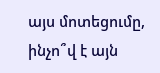այս մոտեցումը, ինչո՞վ է այն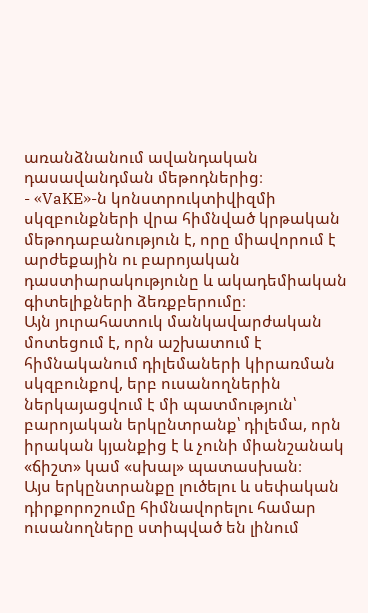առանձնանում ավանդական դասավանդման մեթոդներից։
- «VaKE»-ն կոնստրուկտիվիզմի սկզբունքների վրա հիմնված կրթական մեթոդաբանություն է, որը միավորում է արժեքային ու բարոյական դաստիարակությունը և ակադեմիական գիտելիքների ձեռքբերումը։
Այն յուրահատուկ մանկավարժական մոտեցում է, որն աշխատում է հիմնականում դիլեմաների կիրառման սկզբունքով, երբ ուսանողներին ներկայացվում է մի պատմություն՝ բարոյական երկընտրանք՝ դիլեմա, որն իրական կյանքից է և չունի միանշանակ «ճիշտ» կամ «սխալ» պատասխան։
Այս երկընտրանքը լուծելու և սեփական դիրքորոշումը հիմնավորելու համար ուսանողները ստիպված են լինում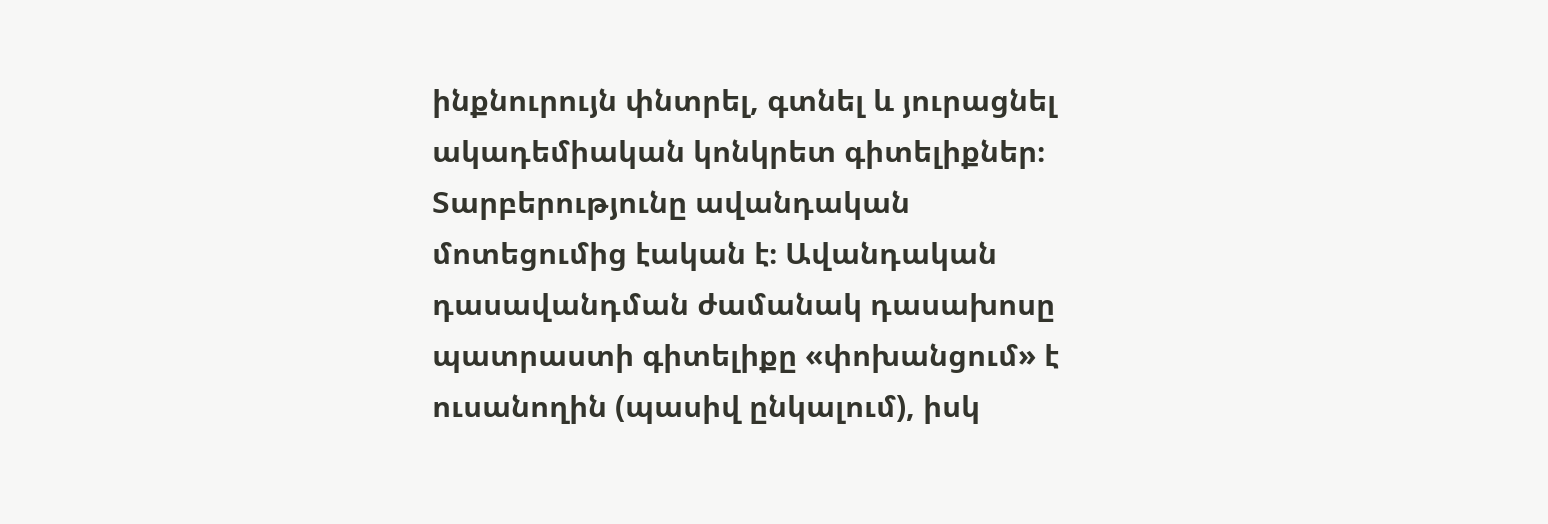ինքնուրույն փնտրել, գտնել և յուրացնել ակադեմիական կոնկրետ գիտելիքներ։
Տարբերությունը ավանդական մոտեցումից էական է։ Ավանդական դասավանդման ժամանակ դասախոսը պատրաստի գիտելիքը «փոխանցում» է ուսանողին (պասիվ ընկալում), իսկ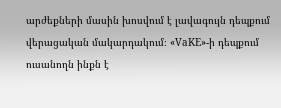արժեքների մասին խոսվում է լավագույն դեպքում վերացական մակարդակում։ «VaKE»-ի դեպքում ուսանողն ինքն է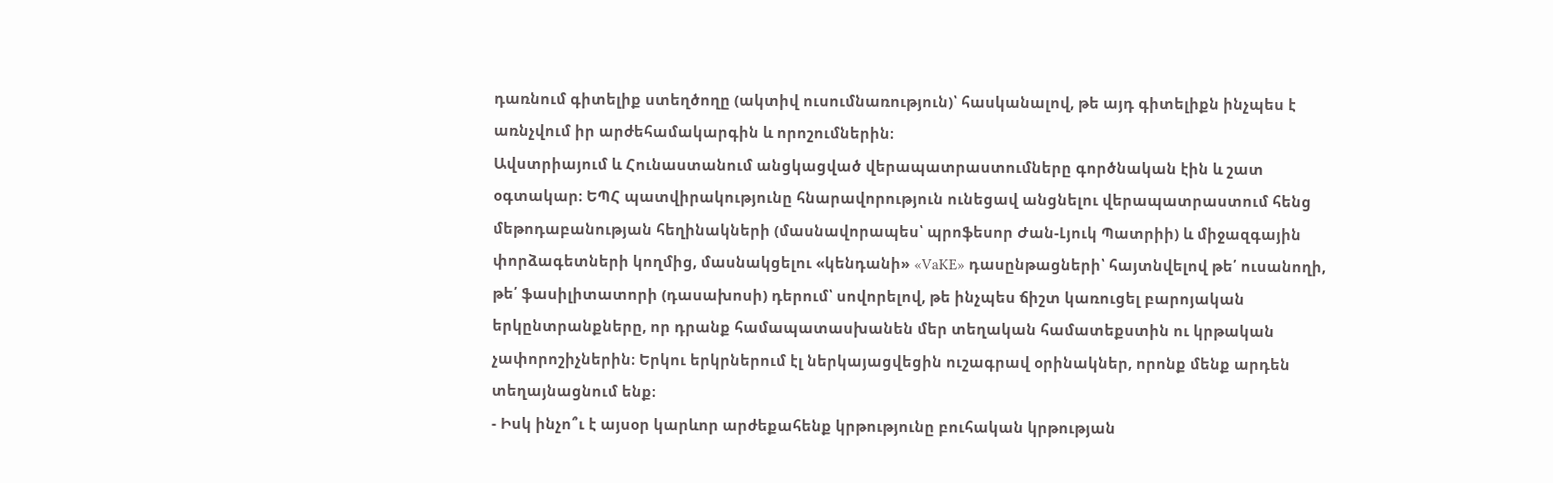դառնում գիտելիք ստեղծողը (ակտիվ ուսումնառություն)՝ հասկանալով, թե այդ գիտելիքն ինչպես է առնչվում իր արժեհամակարգին և որոշումներին։
Ավստրիայում և Հունաստանում անցկացված վերապատրաստումները գործնական էին և շատ օգտակար։ ԵՊՀ պատվիրակությունը հնարավորություն ունեցավ անցնելու վերապատրաստում հենց մեթոդաբանության հեղինակների (մասնավորապես՝ պրոֆեսոր Ժան-Լյուկ Պատրիի) և միջազգային փորձագետների կողմից, մասնակցելու «կենդանի» «VaKE» դասընթացների՝ հայտնվելով թե՛ ուսանողի, թե՛ ֆասիլիտատորի (դասախոսի) դերում՝ սովորելով, թե ինչպես ճիշտ կառուցել բարոյական երկընտրանքները, որ դրանք համապատասխանեն մեր տեղական համատեքստին ու կրթական չափորոշիչներին։ Երկու երկրներում էլ ներկայացվեցին ուշագրավ օրինակներ, որոնք մենք արդեն տեղայնացնում ենք։
- Իսկ ինչո՞ւ է այսօր կարևոր արժեքահենք կրթությունը բուհական կրթության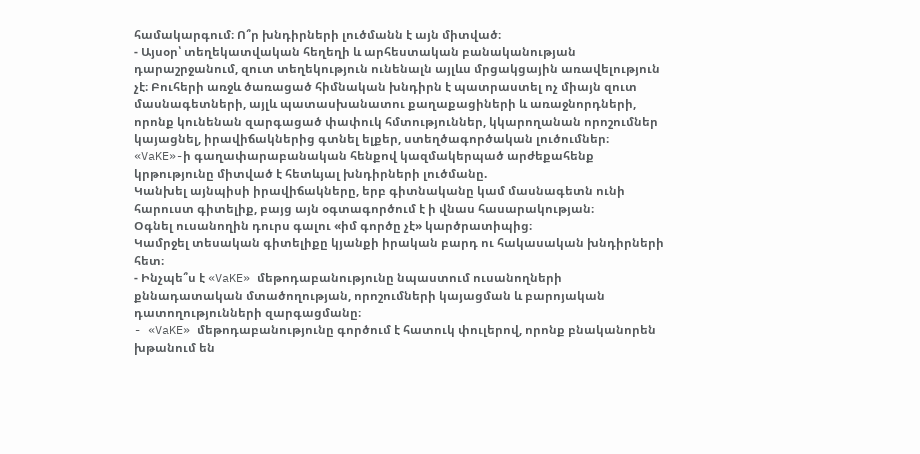համակարգում։ Ո՞ր խնդիրների լուծմանն է այն միտված։
- Այսօր՝ տեղեկատվական հեղեղի և արհեստական բանականության դարաշրջանում, զուտ տեղեկություն ունենալն այլևս մրցակցային առավելություն չէ։ Բուհերի առջև ծառացած հիմնական խնդիրն է պատրաստել ոչ միայն զուտ մասնագետների, այլև պատասխանատու քաղաքացիների և առաջնորդների, որոնք կունենան զարգացած փափուկ հմտություններ, կկարողանան որոշումներ կայացնել, իրավիճակներից գտնել ելքեր, ստեղծագործական լուծումներ։
«VaKE»-ի գաղափարաբանական հենքով կազմակերպած արժեքահենք կրթությունը միտված է հետևյալ խնդիրների լուծմանը.
Կանխել այնպիսի իրավիճակները, երբ գիտնականը կամ մասնագետն ունի հարուստ գիտելիք, բայց այն օգտագործում է ի վնաս հասարակության։
Օգնել ուսանողին դուրս գալու «իմ գործը չէ» կարծրատիպից։
Կամրջել տեսական գիտելիքը կյանքի իրական բարդ ու հակասական խնդիրների հետ։
- Ինչպե՞ս է «VaKE» մեթոդաբանությունը նպաստում ուսանողների քննադատական մտածողության, որոշումների կայացման և բարոյական դատողությունների զարգացմանը։
- «VaKE» մեթոդաբանությունը գործում է հատուկ փուլերով, որոնք բնականորեն խթանում են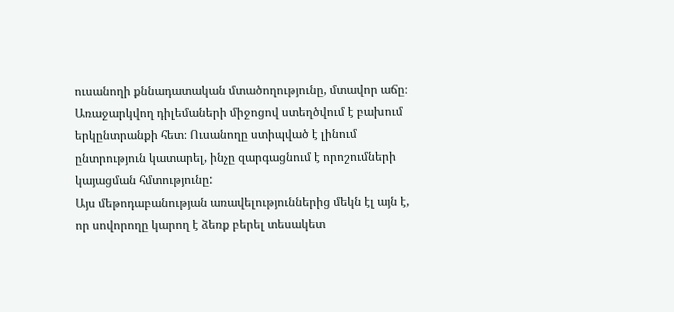ուսանողի քննադատական մտածողությունը, մտավոր աճը։ Առաջարկվող դիլեմաների միջոցով ստեղծվում է բախում երկընտրանքի հետ։ Ուսանողը ստիպված է լինում ընտրություն կատարել, ինչը զարգացնում է որոշումների կայացման հմտությունը:
Այս մեթոդաբանության առավելություններից մեկն էլ այն է, որ սովորողը կարող է ձեռք բերել տեսակետ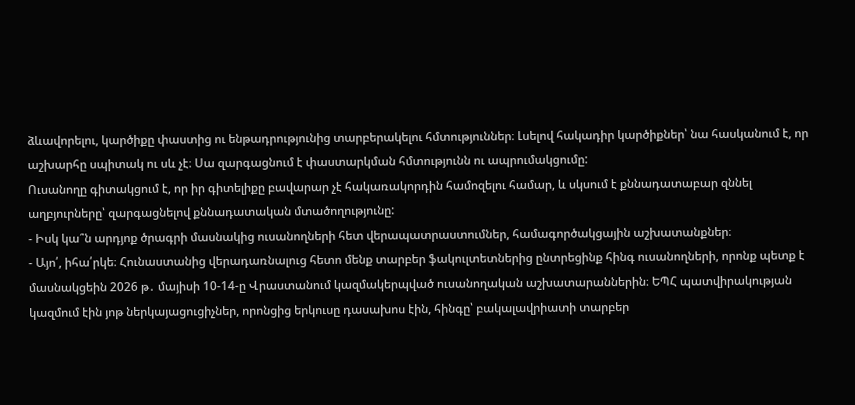ձևավորելու, կարծիքը փաստից ու ենթադրությունից տարբերակելու հմտություններ։ Լսելով հակադիր կարծիքներ՝ նա հասկանում է, որ աշխարհը սպիտակ ու սև չէ։ Սա զարգացնում է փաստարկման հմտությունն ու ապրումակցումը:
Ուսանողը գիտակցում է, որ իր գիտելիքը բավարար չէ հակառակորդին համոզելու համար, և սկսում է քննադատաբար զննել աղբյուրները՝ զարգացնելով քննադատական մտածողությունը:
- Իսկ կա՞ն արդյոք ծրագրի մասնակից ուսանողների հետ վերապատրաստումներ, համագործակցային աշխատանքներ։
- Այո՛, իհա՛րկե։ Հունաստանից վերադառնալուց հետո մենք տարբեր ֆակուլտետներից ընտրեցինք հինգ ուսանողների, որոնք պետք է մասնակցեին 2026 թ․ մայիսի 10-14-ը Վրաստանում կազմակերպված ուսանողական աշխատարաններին։ ԵՊՀ պատվիրակության կազմում էին յոթ ներկայացուցիչներ, որոնցից երկուսը դասախոս էին, հինգը՝ բակալավրիատի տարբեր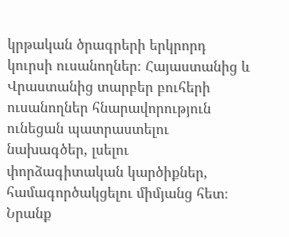կրթական ծրագրերի երկրորդ կուրսի ուսանողներ։ Հայաստանից և Վրաստանից տարբեր բուհերի ուսանողներ հնարավորություն ունեցան պատրաստելու նախագծեր, լսելու փորձագիտական կարծիքներ, համագործակցելու միմյանց հետ։ Նրանք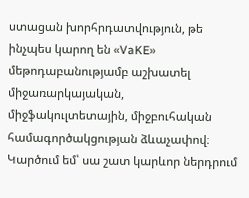ստացան խորհրդատվություն, թե ինչպես կարող են «VaKE» մեթոդաբանությամբ աշխատել միջառարկայական, միջֆակուլտետային, միջբուհական համագործակցության ձևաչափով։ Կարծում եմ՝ սա շատ կարևոր ներդրում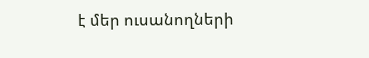է մեր ուսանողների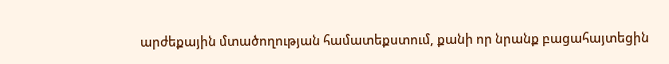արժեքային մտածողության համատեքստում, քանի որ նրանք բացահայտեցին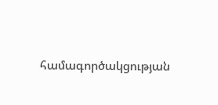համագործակցության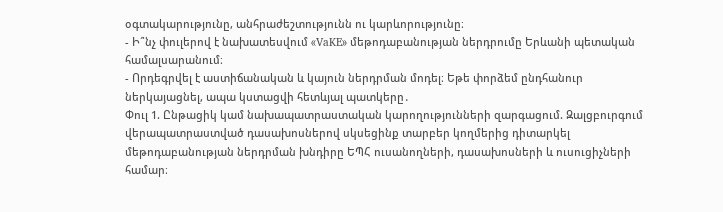օգտակարությունը, անհրաժեշտությունն ու կարևորությունը։
- Ի՞նչ փուլերով է նախատեսվում «VaKE» մեթոդաբանության ներդրումը Երևանի պետական համալսարանում։
- Որդեգրվել է աստիճանական և կայուն ներդրման մոդել։ Եթե փորձեմ ընդհանուր ներկայացնել, ապա կստացվի հետևյալ պատկերը․
Փուլ 1. Ընթացիկ կամ նախապատրաստական կարողությունների զարգացում. Զալցբուրգում վերապատրաստված դասախոսներով սկսեցինք տարբեր կողմերից դիտարկել մեթոդաբանության ներդրման խնդիրը ԵՊՀ ուսանողների, դասախոսների և ուսուցիչների համար։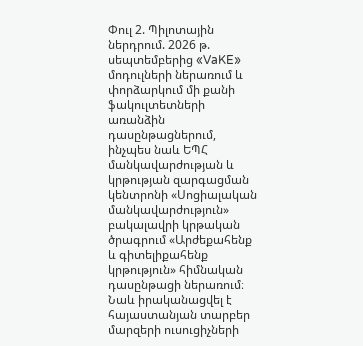Փուլ 2. Պիլոտային ներդրում. 2026 թ. սեպտեմբերից «VaKE» մոդուլների ներառում և փորձարկում մի քանի ֆակուլտետների առանձին դասընթացներում, ինչպես նաև ԵՊՀ մանկավարժության և կրթության զարգացման կենտրոնի «Սոցիալական մանկավարժություն» բակալավրի կրթական ծրագրում «Արժեքահենք և գիտելիքահենք կրթություն» հիմնական դասընթացի ներառում։ Նաև իրականացվել է հայաստանյան տարբեր մարզերի ուսուցիչների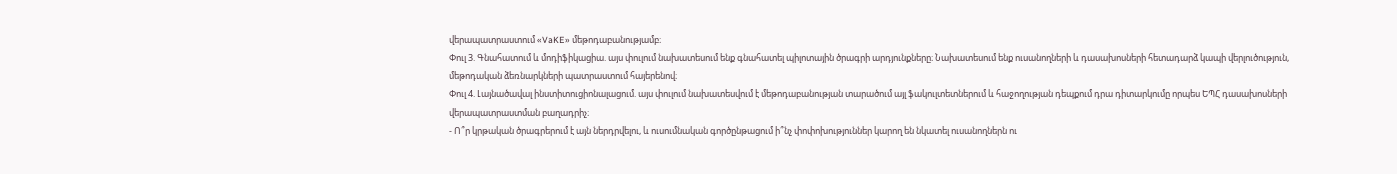վերապատրաստում «VaKE» մեթոդաբանությամբ։
Փուլ 3. Գնահատում և մոդիֆիկացիա. այս փուլում նախատեսում ենք գնահատել պիլոտային ծրագրի արդյունքները։ Նախատեսում ենք ուսանողների և դասախոսների հետադարձ կապի վերլուծություն, մեթոդական ձեռնարկների պատրաստում հայերենով։
Փուլ 4. Լայնածավալ ինստիտուցիոնալացում. այս փուլում նախատեսվում է մեթոդաբանության տարածում այլ ֆակուլտետներում և հաջողության դեպքում դրա դիտարկումը որպես ԵՊՀ դասախոսների վերապատրաստման բաղադրիչ։
- Ո՞ր կրթական ծրագրերում է այն ներդրվելու, և ուսումնական գործընթացում ի՞նչ փոփոխություններ կարող են նկատել ուսանողներն ու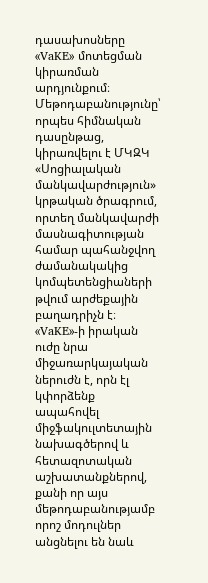դասախոսները «VaKE» մոտեցման կիրառման արդյունքում։
Մեթոդաբանությունը՝ որպես հիմնական դասընթաց, կիրառվելու է ՄԿԶԿ «Սոցիալական մանկավարժություն» կրթական ծրագրում, որտեղ մանկավարժի մասնագիտության համար պահանջվող ժամանակակից կոմպետենցիաների թվում արժեքային բաղադրիչն է։
«VaKE»-ի իրական ուժը նրա միջառարկայական ներուժն է, որն էլ կփորձենք ապահովել միջֆակուլտետային նախագծերով և հետազոտական աշխատանքներով, քանի որ այս մեթոդաբանությամբ որոշ մոդուլներ անցնելու են նաև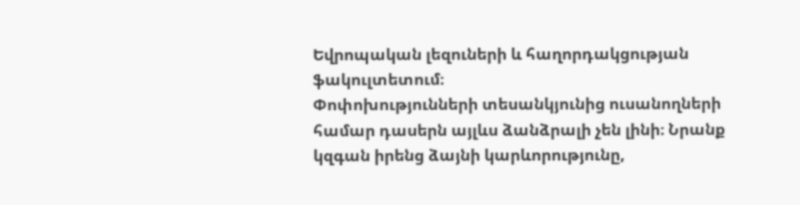Եվրոպական լեզուների և հաղորդակցության ֆակուլտետում։
Փոփոխությունների տեսանկյունից ուսանողների համար դասերն այլևս ձանձրալի չեն լինի։ Նրանք կզգան իրենց ձայնի կարևորությունը,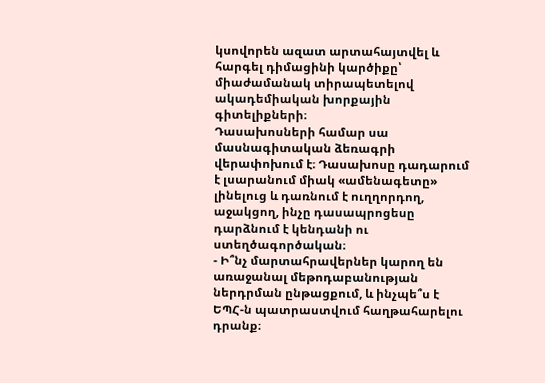կսովորեն ազատ արտահայտվել և հարգել դիմացինի կարծիքը՝ միաժամանակ տիրապետելով ակադեմիական խորքային գիտելիքների։
Դասախոսների համար սա մասնագիտական ձեռագրի վերափոխում է։ Դասախոսը դադարում է լսարանում միակ «ամենագետը» լինելուց և դառնում է ուղղորդող, աջակցող, ինչը դասապրոցեսը դարձնում է կենդանի ու ստեղծագործական։
- Ի՞նչ մարտահրավերներ կարող են առաջանալ մեթոդաբանության ներդրման ընթացքում, և ինչպե՞ս է ԵՊՀ-ն պատրաստվում հաղթահարելու դրանք։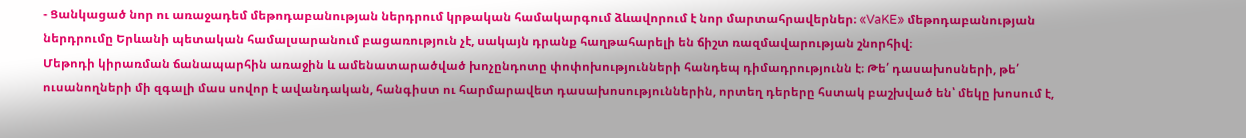- Ցանկացած նոր ու առաջադեմ մեթոդաբանության ներդրում կրթական համակարգում ձևավորում է նոր մարտահրավերներ։ «VaKE» մեթոդաբանության ներդրումը Երևանի պետական համալսարանում բացառություն չէ, սակայն դրանք հաղթահարելի են ճիշտ ռազմավարության շնորհիվ։
Մեթոդի կիրառման ճանապարհին առաջին և ամենատարածված խոչընդոտը փոփոխությունների հանդեպ դիմադրությունն է։ Թե՛ դասախոսների, թե՛ ուսանողների մի զգալի մաս սովոր է ավանդական, հանգիստ ու հարմարավետ դասախոսություններին, որտեղ դերերը հստակ բաշխված են՝ մեկը խոսում է,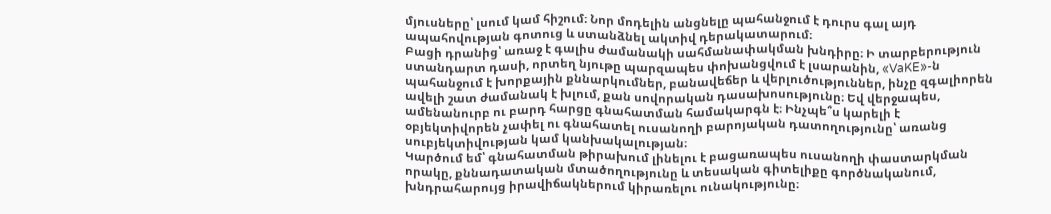մյուսները՝ լսում կամ հիշում։ Նոր մոդելին անցնելը պահանջում է դուրս գալ այդ ապահովության գոտուց և ստանձնել ակտիվ դերակատարում։
Բացի դրանից՝ առաջ է գալիս ժամանակի սահմանափակման խնդիրը։ Ի տարբերություն ստանդարտ դասի, որտեղ նյութը պարզապես փոխանցվում է լսարանին, «VaKE»-ն պահանջում է խորքային քննարկումներ, բանավեճեր և վերլուծություններ, ինչը զգալիորեն ավելի շատ ժամանակ է խլում, քան սովորական դասախոսությունը։ Եվ վերջապես, ամենանուրբ ու բարդ հարցը գնահատման համակարգն է։ Ինչպե՞ս կարելի է օբյեկտիվորեն չափել ու գնահատել ուսանողի բարոյական դատողությունը՝ առանց սուբյեկտիվության կամ կանխակալության։
Կարծում եմ՝ գնահատման թիրախում լինելու է բացառապես ուսանողի փաստարկման որակը, քննադատական մտածողությունը և տեսական գիտելիքը գործնականում, խնդրահարույց իրավիճակներում կիրառելու ունակությունը։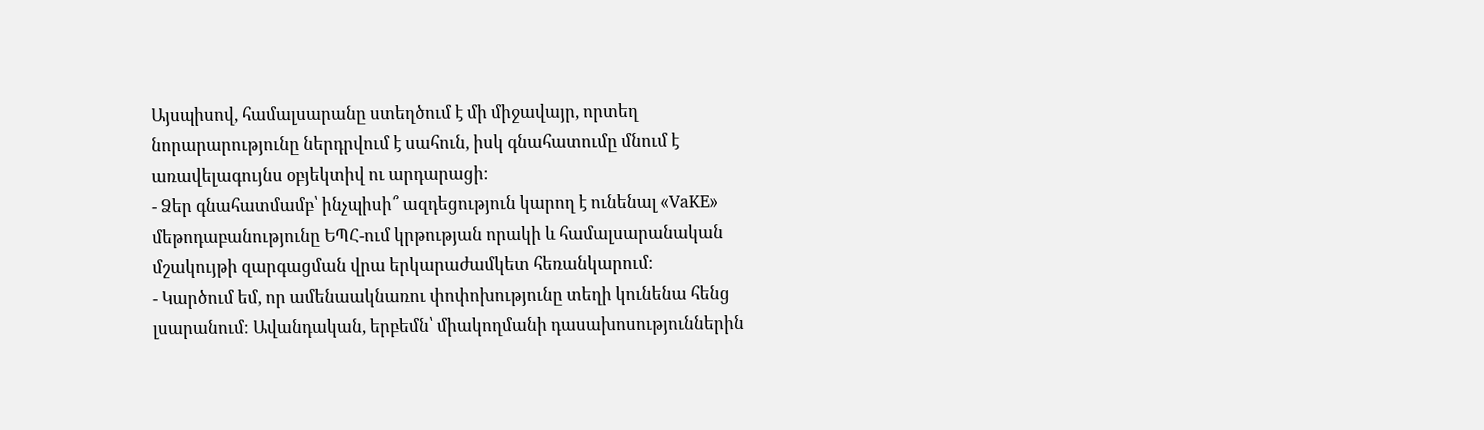Այսպիսով, համալսարանը ստեղծում է մի միջավայր, որտեղ նորարարությունը ներդրվում է սահուն, իսկ գնահատումը մնում է առավելագույնս օբյեկտիվ ու արդարացի։
- Ձեր գնահատմամբ՝ ինչպիսի՞ ազդեցություն կարող է ունենալ «VaKE» մեթոդաբանությունը ԵՊՀ-ում կրթության որակի և համալսարանական մշակույթի զարգացման վրա երկարաժամկետ հեռանկարում։
- Կարծում եմ, որ ամենաակնառու փոփոխությունը տեղի կունենա հենց լսարանում։ Ավանդական, երբեմն՝ միակողմանի դասախոսություններին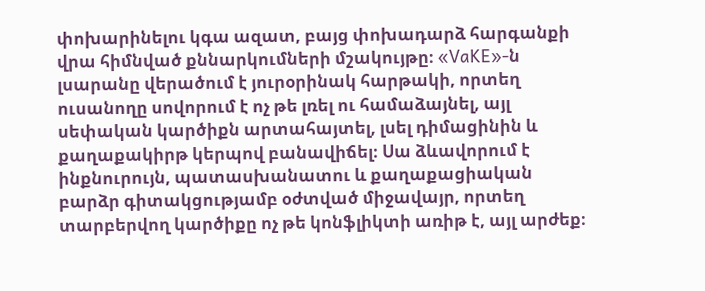փոխարինելու կգա ազատ, բայց փոխադարձ հարգանքի վրա հիմնված քննարկումների մշակույթը։ «VaKE»-ն լսարանը վերածում է յուրօրինակ հարթակի, որտեղ ուսանողը սովորում է ոչ թե լռել ու համաձայնել, այլ սեփական կարծիքն արտահայտել, լսել դիմացինին և քաղաքակիրթ կերպով բանավիճել։ Սա ձևավորում է ինքնուրույն, պատասխանատու և քաղաքացիական բարձր գիտակցությամբ օժտված միջավայր, որտեղ տարբերվող կարծիքը ոչ թե կոնֆլիկտի առիթ է, այլ արժեք։